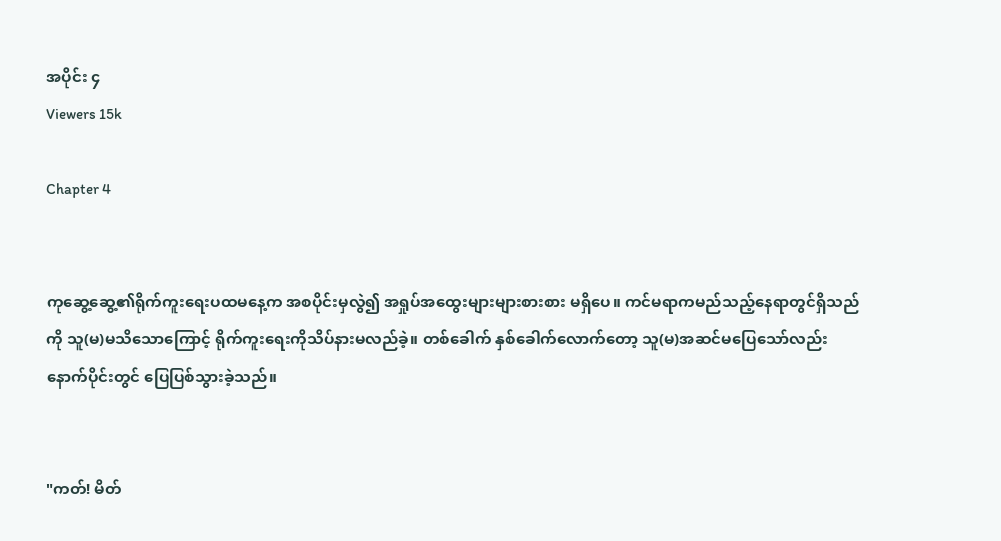အပိုင်း ၄
Viewers 15k

Chapter 4


ကုဆွေ့ဆွေ့၏ရိုက်ကူးရေးပထမနေ့က အစပိုင်းမှလွဲ၍ အရှုပ်အထွေးများများစားစား မရှိပေ။ ကင်မရာကမည်သည့်နေရာတွင်ရှိသည်ကို သူ(မ)မသိသောကြောင့် ရိုက်ကူးရေးကိုသိပ်နားမလည်ခဲ့။ တစ်ခေါက် နှစ်ခေါက်လောက်တော့ သူ(မ)အဆင်မပြေသော်လည်း နောက်ပိုင်းတွင် ပြေပြစ်သွားခဲ့သည်။


"ကတ်! မိတ်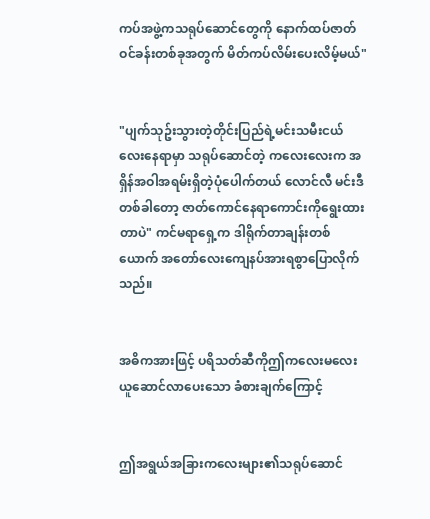ကပ်အဖွဲ့ကသရုပ်ဆောင်တွေကို နောက်ထပ်ဇာတ်ဝင်ခန်းတစ်ခုအတွက် မိတ်ကပ်လိမ်းပေးလိမ့်မယ်"


"ပျက်သုဥ်းသွားတဲ့တိုင်းပြည်ရဲ့မင်းသမီးငယ်လေးနေရာမှာ သရုပ်ဆောင်တဲ့ ကလေးလေးက အရှိန်အဝါအရမ်းရှိတဲ့ပုံပေါက်တယ် လောင်လီ မင်းဒီတစ်ခါတော့ ဇာတ်ကောင်နေရာကောင်းကိုရွေးထားတာပဲ" ကင်မရာရှေ့က ဒါရိုက်တာချန်းတစ်ယောက် အတော်လေးကျေနပ်အားရစွာပြောလိုက်သည်။


အဓိကအားဖြင့် ပရိသတ်ဆီကိုဤကလေးမလေးယူဆောင်လာပေးသော ခံစားချက်ကြောင့်


ဤအရွယ်အခြားကလေးများ၏သရုပ်ဆောင်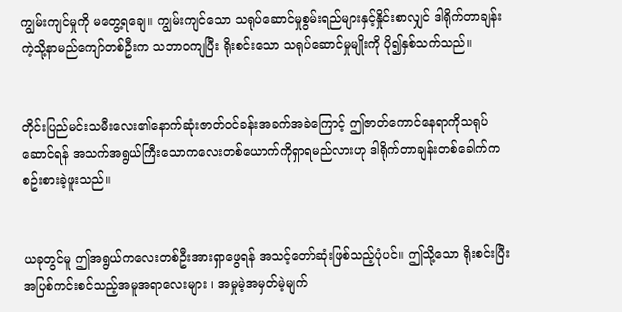ကျွမ်းကျင်မှုကို မတွေ့ရချေ။ ကျွမ်းကျင်သော သရုပ်ဆောင်မှုစွမ်းရည်များနှင့်နှိုင်းစာလျှင် ဒါရိုက်တာချန်းကဲ့သို့နာမည်ကျော်တစ်ဦးက သဘာဝကျပြီး ရိုးစင်းသော သရုပ်ဆောင်မှုမျိုးကို ပို၍နှစ်သက်သည်။


တိုင်းပြည်မင်းသမီးလေး၏နောက်ဆုံးဇာတ်ဝင်ခန်းအခက်အခဲကြောင့် ဤဇာတ်ကောင်နေရာကိုသရုပ်ဆောင်ရန် အသက်အရွယ်ကြီးသောကလေးတစ်ယောက်ကိုရှာရမည်လားဟု ဒါရိုက်တာချန်းတစ်ခေါက်က စဥ်းစားခဲ့ဖူးသည်။


ယခုတွင်မူ ဤအရွယ်ကလေးတစ်ဦးအားရှာဖွေရန် အသင့်တော်ဆုံးဖြစ်သည့်ပုံပင်။ ဤသို့သော ရိုးစင်းပြီးအပြစ်ကင်းစင်သည့်အမူအရာလေးများ ၊ အမှုမဲ့အမှတ်မဲ့မျက်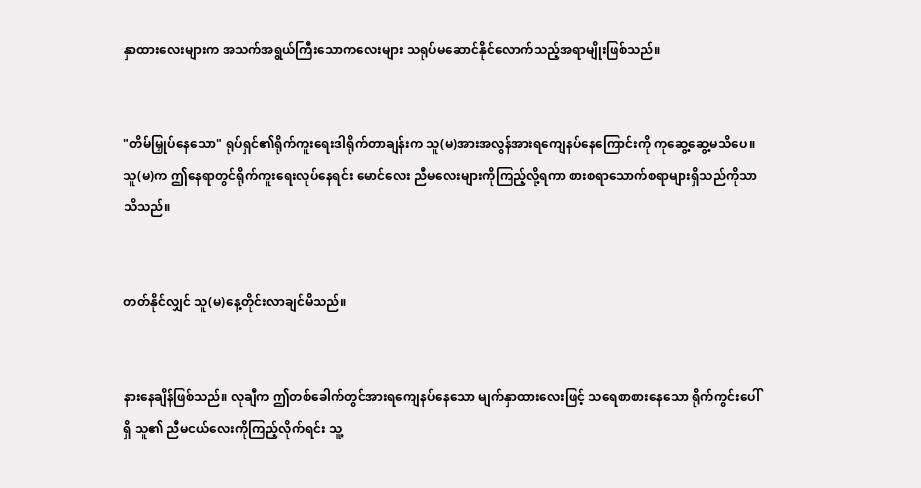နှာထားလေးများက အသက်အရွယ်ကြီးသောကလေးများ သရုပ်မဆောင်နိုင်လောက်သည့်အရာမျိုးဖြစ်သည်။


"တိမ်မြှုပ်နေသော" ရုပ်ရှင်၏ရိုက်ကူးရေးဒါရိုက်တာချန်းက သူ(မ)အားအလွန်အားရကျေနပ်နေကြောင်းကို ကုဆွေ့ဆွေ့မသိပေ။ သူ(မ)က ဤနေရာတွင်ရိုက်ကူးရေးလုပ်နေရင်း မောင်လေး ညီမလေးများကိုကြည့်လို့ရကာ စားစရာသောက်စရာများရှိသည်ကိုသာ သိသည်။


တတ်နိုင်လျှင် သူ(မ)နေ့တိုင်းလာချင်မိသည်။


နားနေချိန်ဖြစ်သည်။ လုချီက ဤတစ်ခေါက်တွင်အားရကျေနပ်နေသော မျက်နှာထားလေးဖြင့် သရေစာစားနေသော ရိုက်ကွင်းပေါ်ရှိ သူ၏ ညီမငယ်လေးကိုကြည့်လိုက်ရင်း သူ့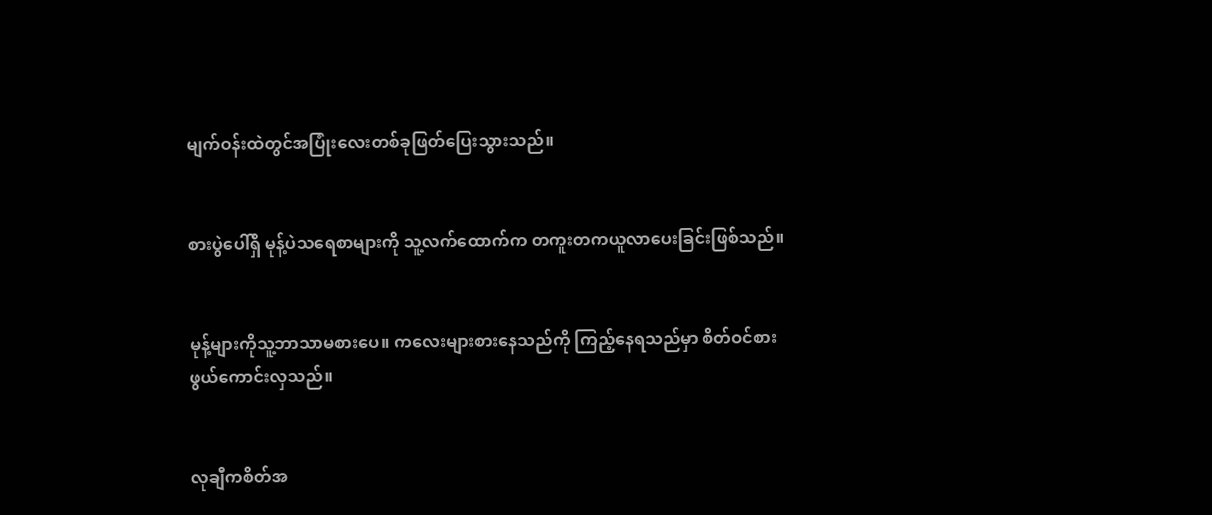မျက်ဝန်းထဲတွင်အပြုံးလေးတစ်ခုဖြတ်ပြေးသွားသည်။


စားပွဲပေါ်ရှိ မုန့်ပဲသရေစာများကို သူ့လက်ထောက်က တကူးတကယူလာပေးခြင်းဖြစ်သည်။


မုန့်များကိုသူ့ဘာသာမစားပေ။ ကလေးများစားနေသည်ကို ကြည့်နေရသည်မှာ စိတ်ဝင်စားဖွယ်ကောင်းလှသည်။


လုချီကစိတ်အ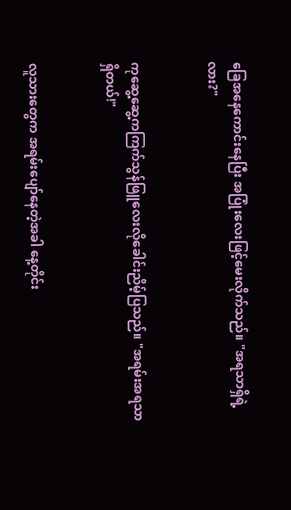ခြေအနေကောင်းနေပြီး အပြုံးလေးဖြင့်မေးလိုက်သည်။ "အရသာရှိရဲ့လား?"


ကုဆွေ့ဆွေ့ကကြက်သွန်ဖြူလေးလိုခေါင်းညိမ့်ပြသည်။ "အရမ်းအရသာရှိတယ်!"


လူသားတွေက အရမ်းပျော်နေတဲ့အခါ နေ့တိုင်း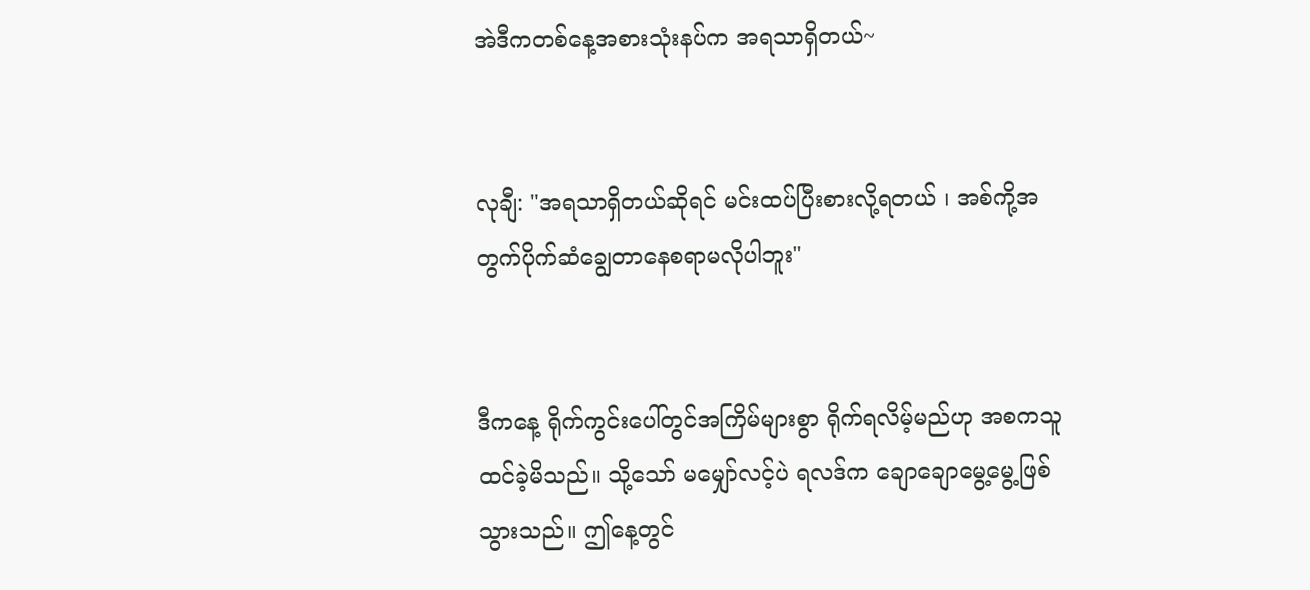အဲဒီကတစ်နေ့အစားသုံးနပ်က အရသာရှိတယ်~


လုချီ: "အရသာရှိတယ်ဆိုရင် မင်းထပ်ပြီးစားလို့ရတယ် ၊ အစ်ကို့အတွက်ပိုက်ဆံချွေတာနေစရာမလိုပါဘူး"


ဒီကနေ့ ရိုက်ကွင်းပေါ်တွင်အကြိမ်များစွာ ရိုက်ရလိမ့်မည်ဟု အစကသူထင်ခဲ့မိသည်။ သို့သော် မမျှော်လင့်ပဲ ရလဒ်က ချောချောမွေ့မွေ့ဖြစ်သွားသည်။ ဤနေ့တွင်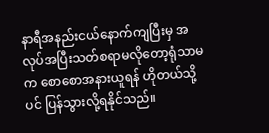နာရီအနည်းငယ်နောက်ကျပြီးမှ အလုပ်အပြီးသတ်စရာမလိုတော့ရုံသာမက စောစောအနားယူရန် ဟိုတယ်သို့ပင် ပြန်သွားလို့ရနိုင်သည်။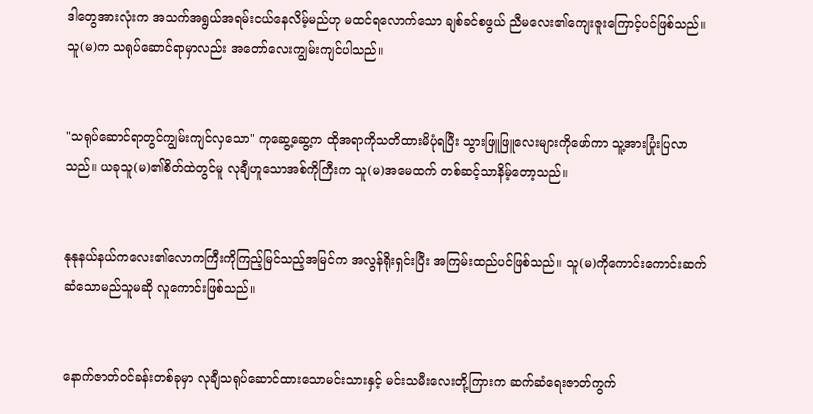ဒါတွေအားလုံးက အသက်အရွယ်အရမ်းငယ်နေလိမ့်မည်ဟု မထင်ရလောက်သော ချစ်ခင်စဖွယ် ညီမလေး၏ကျေးဇူးကြောင့်ပင်ဖြစ်သည်။ သူ(မ)က သရုပ်ဆောင်ရာမှာလည်း အတော်လေးကျွမ်းကျင်ပါသည်။


"သရုပ်ဆောင်ရာတွင်ကျွမ်းကျင်လှသော" ကုဆွေ့ဆွေ့က ထိုအရာကိုသတိထားမိပုံရပြီး သွားဖြူဖြူလေးများကိုဖော်ကာ သူ့အားပြုံးပြလာသည်။ ယခုသူ(မ)၏စိတ်ထဲတွင်မူ လုချီဟူသောအစ်ကိုကြီးက သူ(မ)အမေထက် တစ်ဆင့်သာနိမ့်တော့သည်။


နုနုနယ်နယ်ကလေး၏လောကကြီးကိုကြည့်မြင်သည့်အမြင်က အလွန်ရိုးရှင်းပြီး အကြမ်းထည်ပင်ဖြစ်သည်။ သူ(မ)ကိုကောင်းကောင်းဆက်ဆံသောမည်သူမဆို လူကောင်းဖြစ်သည်။


နောက်ဇာတ်ဝင်ခန်းတစ်ခုမှာ လုချီသရုပ်ဆောင်ထားသောမင်းသားနှင့် မင်းသမီးလေးတို့ကြားက ဆက်ဆံရေးဇာတ်ကွက်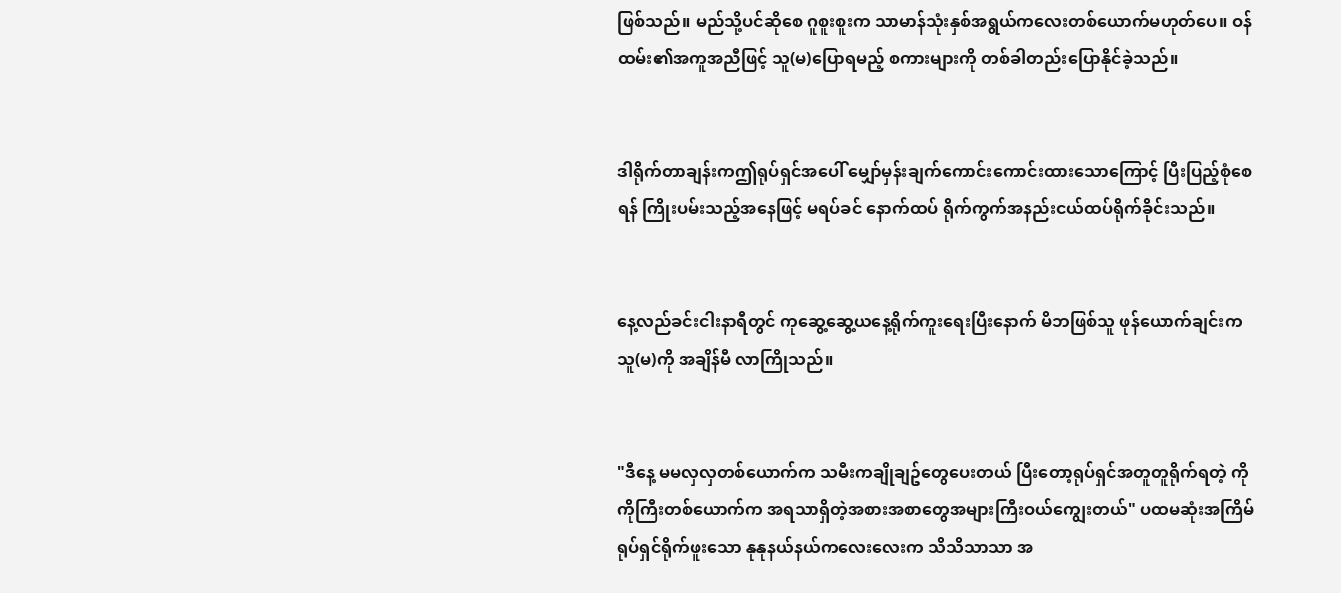ဖြစ်သည်။ မည်သို့ပင်ဆိုစေ ဂူစူးစူးက သာမာန်သုံးနှစ်အရွယ်ကလေးတစ်ယောက်မဟုတ်ပေ။ ဝန်ထမ်း၏အကူအညီဖြင့် သူ(မ)ပြောရမည့် စကားများကို တစ်ခါတည်းပြောနိုင်ခဲ့သည်။


ဒါရိုက်တာချန်းကဤရုပ်ရှင်အပေါ် မျှော်မှန်းချက်ကောင်းကောင်းထားသောကြောင့် ပြီးပြည့်စုံစေရန် ကြိုးပမ်းသည့်အနေဖြင့် မရပ်ခင် နောက်ထပ် ရိုက်ကွက်အနည်းငယ်ထပ်ရိုက်ခိုင်းသည်။


နေ့လည်ခင်းငါးနာရီတွင် ကုဆွေ့ဆွေ့ယနေ့ရိုက်ကူးရေးပြီးနောက် မိဘဖြစ်သူ ဖုန်ယောက်ချင်းက သူ(မ)ကို အချိန်မီ လာကြိုသည်။


"ဒီနေ့ မမလှလှတစ်ယောက်က သမီးကချိုချဥ်တွေပေးတယ် ပြီးတော့ရုပ်ရှင်အတူတူရိုက်ရတဲ့ ကိုကိုကြီးတစ်ယောက်က အရသာရှိတဲ့အစားအစာတွေအများကြီးဝယ်ကျွေးတယ်" ပထမဆုံးအကြိမ် ရုပ်ရှင်ရိုက်ဖူးသော နုနုနယ်နယ်ကလေးလေးက သိသိသာသာ အ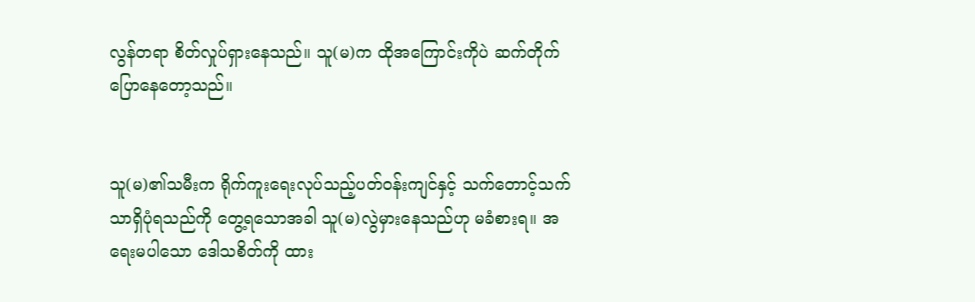လွန်တရာ စိတ်လှုပ်ရှားနေသည်။ သူ(မ)က ထိုအကြောင်းကိုပဲ ဆက်တိုက်ပြောနေတော့သည်။


သူ(မ)၏သမီးက ရိုက်ကူးရေးလုပ်သည့်ပတ်ဝန်းကျင်နှင့် သက်တောင့်သက်သာရှိပုံရသည်ကို တွေ့ရသောအခါ သူ(မ)လွဲမှားနေသည်ဟု မခံစားရ။ အရေးမပါသော ဒေါသစိတ်ကို ထား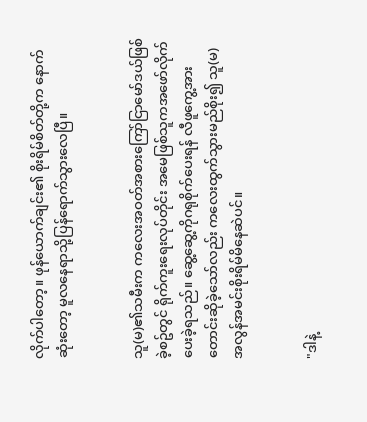လိုက်ပါတော့။ ဖုန်ယောက်ချင်း၏ စိုးရိမ်စိတ်တို့က နောက်ဆုံးတော့ မူလနေရာသို့ပြန်ရောက်သွားလေပြီ။


သူ(မ)၏သမီးက ကလေးအဝတ်အစားကြော်ငြာမော်ဒယ်ဖြစ်ခဲ့စဥ်တွင် ရိုက်ကူးရေးလုပ်တိုင်း အမေဖြစ်သူကအဖော်လိုက်ပေးခဲ့ရသည်။ ဆွေ့ဆွေ့ကိုဂရုစိုက်ပေးရန် လီဖူကွေ့အား တောင်းဆိုခဲ့သော်လည်း ကလေးထွက်သွားမည်စိုး၍ သူ(မ)အလွန်အမင်းစိုးရိမ်မိနေဆဲပင်။


"ဒါနဲ့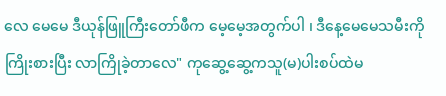လေ မေမေ ဒီယုန်ဖြူကြီးတော်ဖီက မေ့မေ့အတွက်ပါ ၊ ဒီနေ့မေမေသမီးကိုကြိုးစားပြီး လာကြိုခဲ့တာလေ" ကုဆွေ့ဆွေ့ကသူ(မ)ပါးစပ်ထဲမ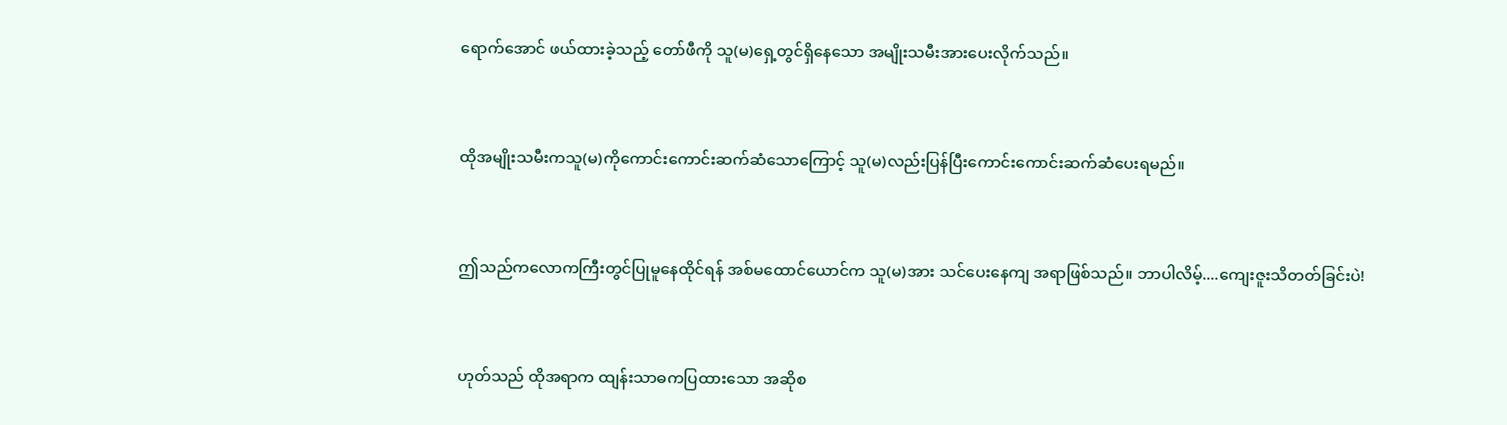ရောက်အောင် ဖယ်ထားခဲ့သည့် တော်ဖီကို သူ(မ)ရှေ့တွင်ရှိနေသော အမျိုးသမီးအားပေးလိုက်သည်။


ထိုအမျိုးသမီးကသူ(မ)ကိုကောင်းကောင်းဆက်ဆံသောကြောင့် သူ(မ)လည်းပြန်ပြီးကောင်းကောင်းဆက်ဆံပေးရမည်။


ဤသည်ကလောကကြီးတွင်ပြုမူနေထိုင်ရန် အစ်မထောင်ယောင်က သူ(မ)အား သင်ပေးနေကျ အရာဖြစ်သည်။ ဘာပါလိမ့်....ကျေးဇူးသိတတ်ခြင်းပဲ!


ဟုတ်သည် ထိုအရာက ထျန်းသာဓကပြထားသော အဆိုစ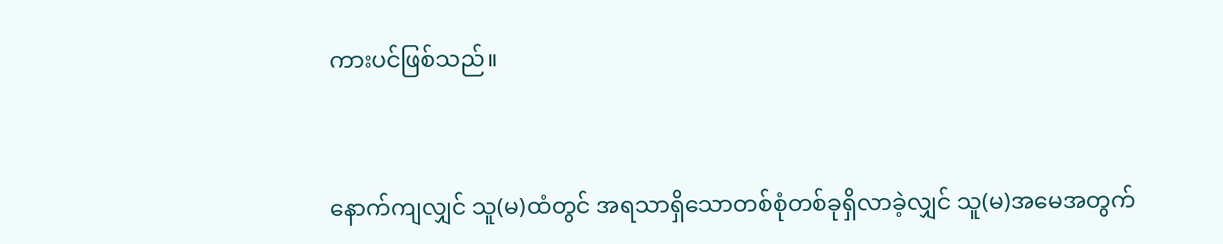ကားပင်ဖြစ်သည်။


နောက်ကျလျှင် သူ(မ)ထံတွင် အရသာရှိသောတစ်စုံတစ်ခုရှိလာခဲ့လျှင် သူ(မ)အမေအတွက်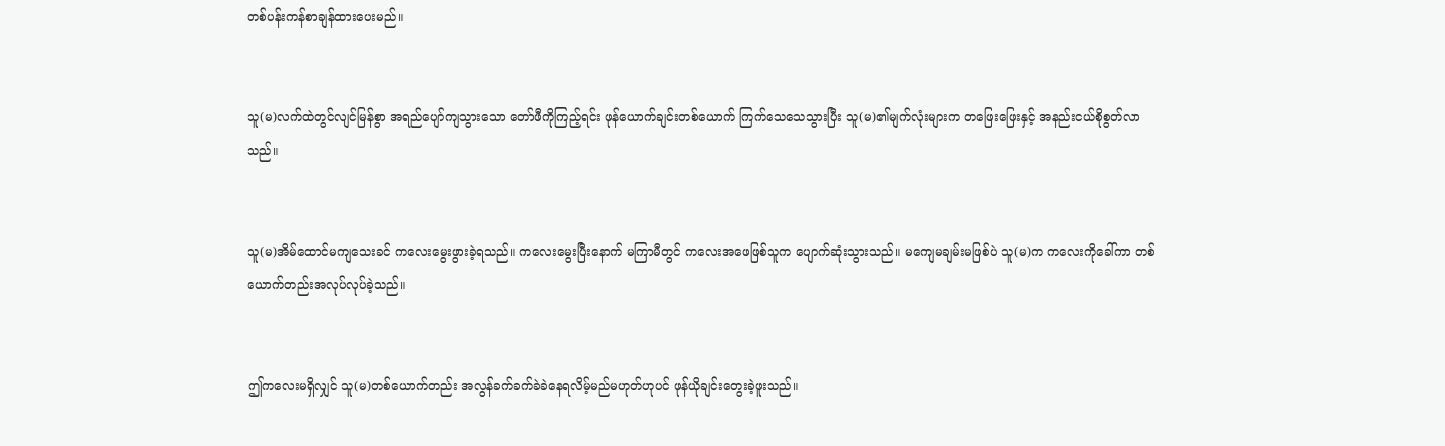တစ်ပန်းကန်စာချန်ထားပေးမည်။


သူ(မ)လက်ထဲတွင်လျင်မြန်စွာ အရည်ပျော်ကျသွားသော တော်ဖီကိုကြည့်ရင်း ဖုန်ယောက်ချင်းတစ်ယောက် ကြက်သေသေသွားပြီး သူ(မ)၏မျက်လုံးများက တဖြေးဖြေးနှင့် အနည်းငယ်စိုစွတ်လာသည်။


သူ(မ)အိမ်ထောင်မကျသေးခင် ကလေးမွေးဖွားခဲ့ရသည်။ ကလေးမွေးပြီးနောက် မကြာမီတွင် ကလေးအဖေဖြစ်သူက ပျောက်ဆုံးသွားသည်။ မကျေမချမ်းမဖြစ်ပဲ သူ(မ)က ကလေးကိုခေါ်ကာ တစ်ယောက်တည်းအလုပ်လုပ်ခဲ့သည်။


ဤကလေးမရှိလျှင် သူ(မ)တစ်ယောက်တည်း အလွန်ခက်ခက်ခဲခဲနေရလိမ့်မည်မဟုတ်ဟုပင် ဖုန်ယိုချင်းတွေးခဲ့ဖူးသည်။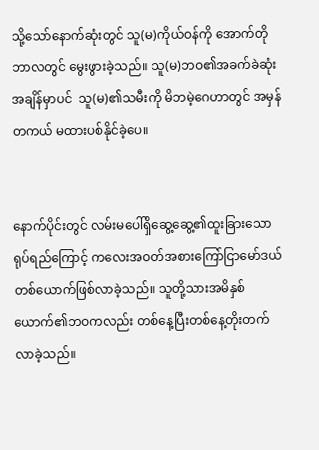သို့သော်နောက်ဆုံးတွင် သူ(မ)ကိုယ်ဝန်ကို အောက်တိုဘာလတွင် မွေးဖွားခဲ့သည်။ သူ(မ)ဘဝ၏အခက်ခဲဆုံးအချိန်မှာပင်  သူ(မ)၏သမီးကို မိဘမဲ့ဂေဟာတွင် အမှန်တကယ် မထားပစ်နိုင်ခဲ့ပေ။


နောက်ပိုင်းတွင် လမ်းမပေါ်ရှိဆွေ့ဆွေ့၏ထူးခြားသောရုပ်ရည်ကြောင့် ကလေးအဝတ်အစားကြော်ငြာမော်ဒယ်တစ်ယောက်ဖြစ်လာခဲ့သည်။ သူတို့သားအမိနှစ်ယောက်၏ဘဝကလည်း တစ်နေ့ပြီးတစ်နေ့တိုးတက်လာခဲ့သည်။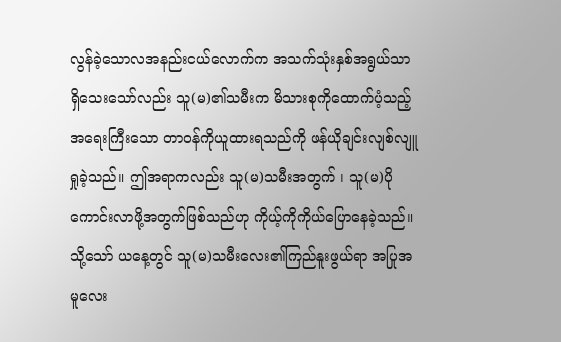လွန်ခဲ့သောလအနည်းငယ်လောက်က အသက်သုံးနှစ်အရွယ်သာရှိသေးသော်လည်း သူ(မ)၏သမီးက မိသားစုကိုထောက်ပံ့သည့်အရေးကြီးသော တာဝန်ကိုယူထားရသည်ကို ဖန်ယိုချင်းလျစ်လျူရှုခဲ့သည်။ ဤအရာကလည်း သူ(မ)သမီးအတွက် ၊ သူ(မ)ပိုကောင်းလာဖို့အတွက်ဖြစ်သည်ဟု ကိုယ့်ကိုကိုယ်ပြောနေခဲ့သည်။ သို့သော် ယနေ့တွင် သူ(မ)သမီးလေး၏ကြည်နူးဖွယ်ရာ အပြုအမူလေး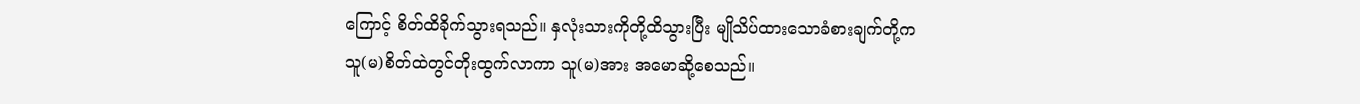ကြောင့် စိတ်ထိခိုက်သွားရသည်။ နှလုံးသားကိုတို့ထိသွားပြီး မျိုသိပ်ထားသောခံစားချက်တို့က သူ(မ)စိတ်ထဲတွင်တိုးထွက်လာကာ သူ(မ)အား အမောဆို့စေသည်။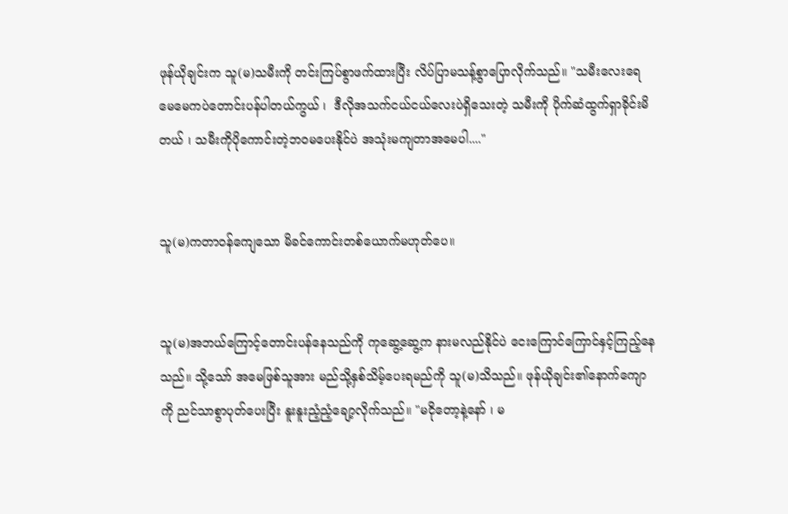ဖုန်ယိုချင်းက သူ(မ)သမီးကို တင်းကြပ်စွာဖက်ထားပြီး လိပ်ပြာမသန့်စွာပြောလိုက်သည်။ "သမီးလေးရေ မေမေကပဲတောင်းပန်ပါတယ်ကွယ် ၊  ဒီလိုအသက်ငယ်ငယ်လေးပဲရှိသေးတဲ့ သမီးကို ပိုက်ဆံထွက်ရှာခိုင်းမိတယ် ၊ သမီးကိုပိုကောင်းတဲ့ဘဝမပေးနိုင်ပဲ အသုံးမကျတာအမေပါ...."


သူ(မ)ကတာဝန်ကျေသော မိခင်ကောင်းတစ်ယောက်မဟုတ်ပေ။


သူ(မ)အဘယ်ကြောင့်တောင်းပန်နေသည်ကို ကုဆွေ့ဆွေ့က နားမလည်နိုင်ပဲ ငေးကြောင်ကြောင်နှင့်ကြည့်နေသည်။ သို့သော် အမေဖြစ်သူအား မည်သို့နှစ်သိမ့်ပေးရမည်ကို သူ(မ)သိသည်။ ဖုန်ယိုချင်း၏နောက်ကျောကို ညင်သာစွာပုတ်ပေးပြီး နူးနူးညံ့ညံ့ချော့လိုက်သည်။ "မငိုတော့နဲ့နော် ၊ မ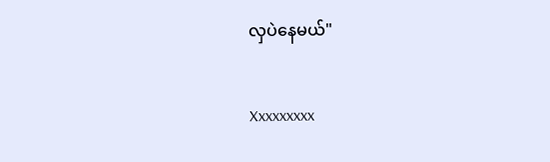လှပဲနေမယ်"


Xxxxxxxxx